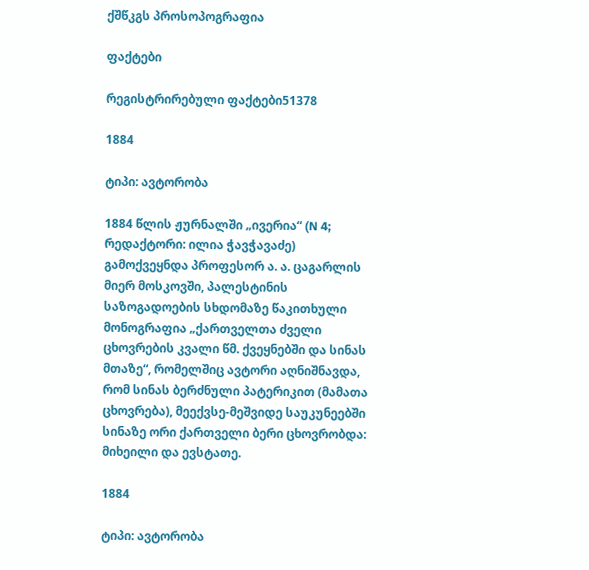ქშწკგს პროსოპოგრაფია

ფაქტები

რეგისტრირებული ფაქტები51378

1884

ტიპი: ავტორობა

1884 წლის ჟურნალში „ივერია“ (N 4; რედაქტორი: ილია ჭავჭავაძე) გამოქვეყნდა პროფესორ ა. ა. ცაგარლის მიერ მოსკოვში, პალესტინის საზოგადოების სხდომაზე წაკითხული მონოგრაფია „ქართველთა ძველი ცხოვრების კვალი წმ. ქვეყნებში და სინას მთაზე“, რომელშიც ავტორი აღნიშნავდა, რომ სინას ბერძნული პატერიკით (მამათა ცხოვრება), მეექვსე-მეშვიდე საუკუნეებში სინაზე ორი ქართველი ბერი ცხოვრობდა: მიხეილი და ევსტათე.

1884

ტიპი: ავტორობა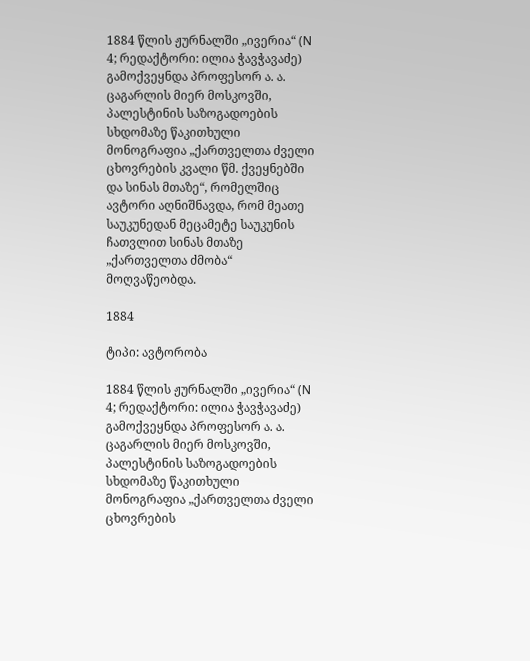1884 წლის ჟურნალში „ივერია“ (N 4; რედაქტორი: ილია ჭავჭავაძე) გამოქვეყნდა პროფესორ ა. ა. ცაგარლის მიერ მოსკოვში, პალესტინის საზოგადოების სხდომაზე წაკითხული მონოგრაფია „ქართველთა ძველი ცხოვრების კვალი წმ. ქვეყნებში და სინას მთაზე“, რომელშიც ავტორი აღნიშნავდა, რომ მეათე საუკუნედან მეცამეტე საუკუნის ჩათვლით სინას მთაზე „ქართველთა ძმობა“ მოღვაწეობდა.

1884

ტიპი: ავტორობა

1884 წლის ჟურნალში „ივერია“ (N 4; რედაქტორი: ილია ჭავჭავაძე) გამოქვეყნდა პროფესორ ა. ა. ცაგარლის მიერ მოსკოვში, პალესტინის საზოგადოების სხდომაზე წაკითხული მონოგრაფია „ქართველთა ძველი ცხოვრების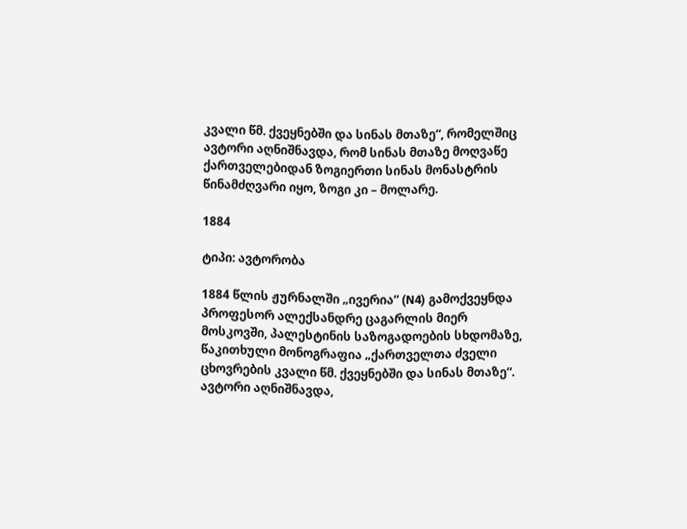კვალი წმ. ქვეყნებში და სინას მთაზე“, რომელშიც ავტორი აღნიშნავდა, რომ სინას მთაზე მოღვაწე ქართველებიდან ზოგიერთი სინას მონასტრის წინამძღვარი იყო, ზოგი კი – მოლარე.

1884

ტიპი: ავტორობა

1884 წლის ჟურნალში „ივერია“ (N4) გამოქვეყნდა პროფესორ ალექსანდრე ცაგარლის მიერ მოსკოვში, პალესტინის საზოგადოების სხდომაზე, წაკითხული მონოგრაფია „ქართველთა ძველი ცხოვრების კვალი წმ. ქვეყნებში და სინას მთაზე“. ავტორი აღნიშნავდა,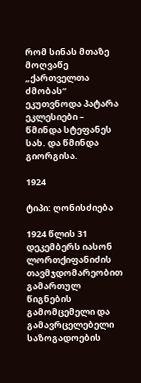რომ სინას მთაზე მოღვაწე „ქართველთა ძმობას“ ეკუთვნოდა პატარა ეკლესიები – წმინდა სტეფანეს სახ. და წმინდა გიორგისა.

1924

ტიპი: ღონისძიება

1924 წლის 31 დეკემბერს იასონ ლორთქიფანიძის თავმჯდომარეობით გამართულ წიგნების გამომცემელი და გამავრცელებელი საზოგადოების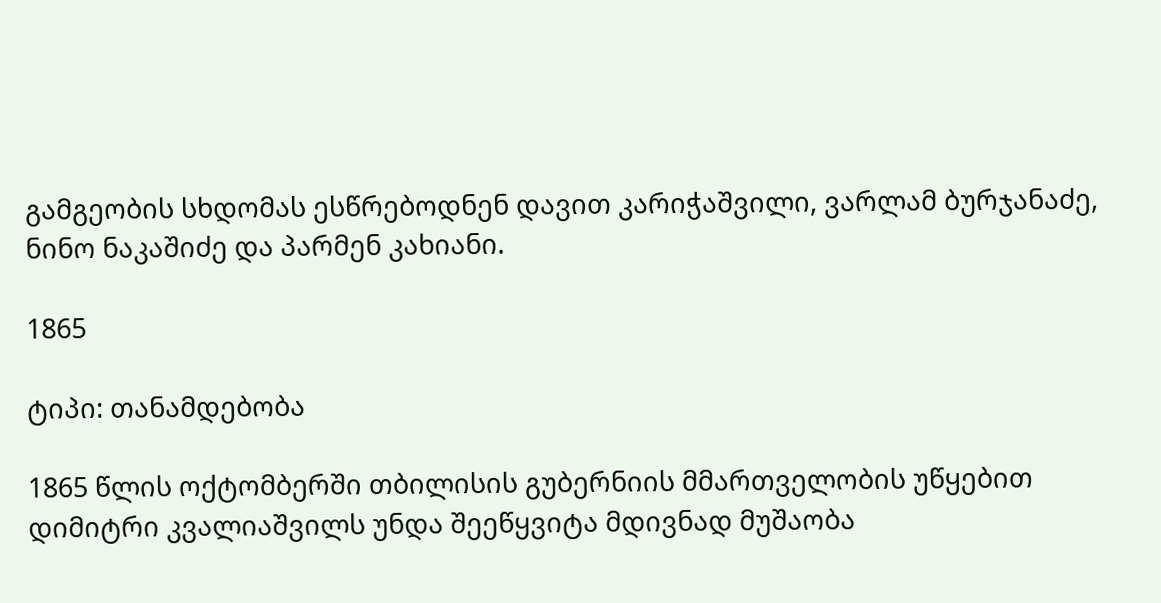გამგეობის სხდომას ესწრებოდნენ დავით კარიჭაშვილი, ვარლამ ბურჯანაძე, ნინო ნაკაშიძე და პარმენ კახიანი.

1865

ტიპი: თანამდებობა

1865 წლის ოქტომბერში თბილისის გუბერნიის მმართველობის უწყებით დიმიტრი კვალიაშვილს უნდა შეეწყვიტა მდივნად მუშაობა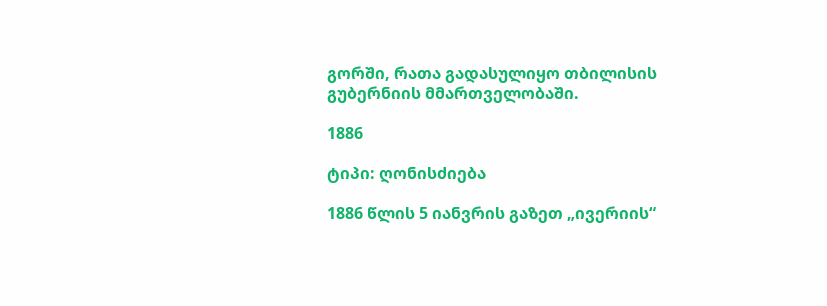გორში, რათა გადასულიყო თბილისის გუბერნიის მმართველობაში.

1886

ტიპი: ღონისძიება

1886 წლის 5 იანვრის გაზეთ „ივერიის“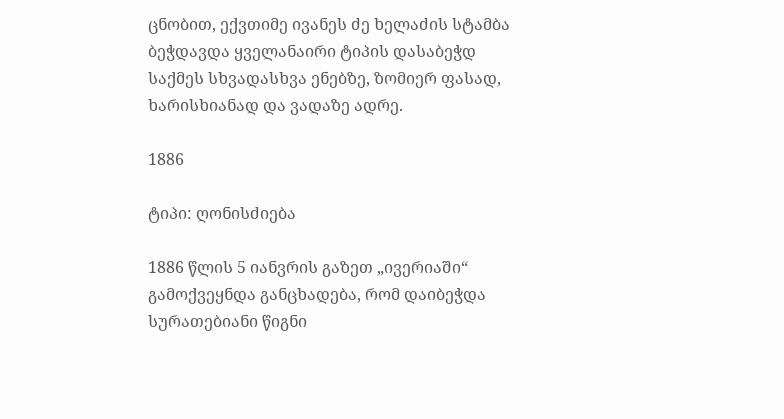ცნობით, ექვთიმე ივანეს ძე ხელაძის სტამბა ბეჭდავდა ყველანაირი ტიპის დასაბეჭდ საქმეს სხვადასხვა ენებზე, ზომიერ ფასად, ხარისხიანად და ვადაზე ადრე.

1886

ტიპი: ღონისძიება

1886 წლის 5 იანვრის გაზეთ „ივერიაში“ გამოქვეყნდა განცხადება, რომ დაიბეჭდა სურათებიანი წიგნი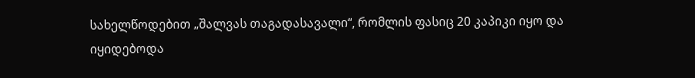სახელწოდებით „შალვას თაგადასავალი“, რომლის ფასიც 20 კაპიკი იყო და იყიდებოდა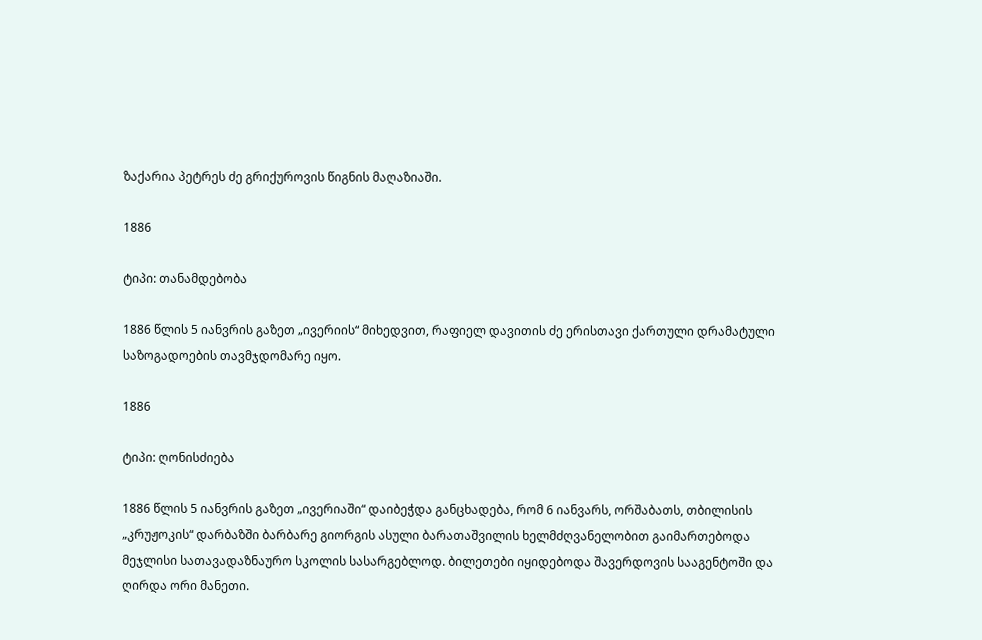ზაქარია პეტრეს ძე გრიქუროვის წიგნის მაღაზიაში.

1886

ტიპი: თანამდებობა

1886 წლის 5 იანვრის გაზეთ „ივერიის“ მიხედვით, რაფიელ დავითის ძე ერისთავი ქართული დრამატული საზოგადოების თავმჯდომარე იყო.

1886

ტიპი: ღონისძიება

1886 წლის 5 იანვრის გაზეთ „ივერიაში“ დაიბეჭდა განცხადება, რომ 6 იანვარს, ორშაბათს, თბილისის „კრუჟოკის“ დარბაზში ბარბარე გიორგის ასული ბარათაშვილის ხელმძღვანელობით გაიმართებოდა მეჯლისი სათავადაზნაურო სკოლის სასარგებლოდ. ბილეთები იყიდებოდა შავერდოვის სააგენტოში და ღირდა ორი მანეთი.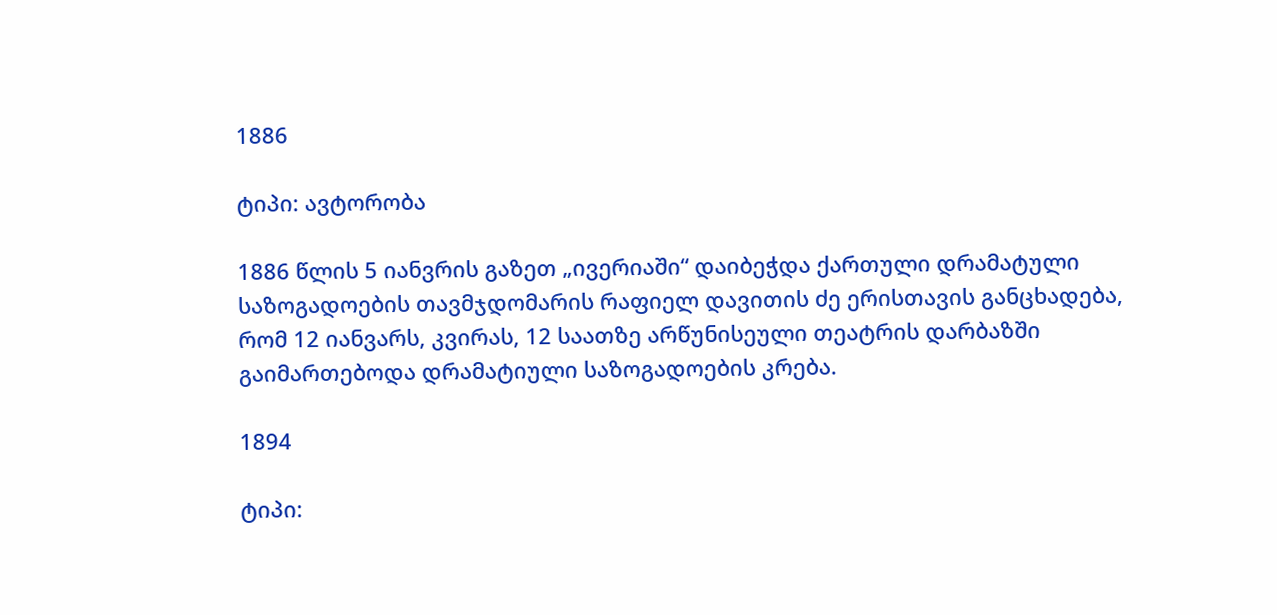1886

ტიპი: ავტორობა

1886 წლის 5 იანვრის გაზეთ „ივერიაში“ დაიბეჭდა ქართული დრამატული საზოგადოების თავმჯდომარის რაფიელ დავითის ძე ერისთავის განცხადება, რომ 12 იანვარს, კვირას, 12 საათზე არწუნისეული თეატრის დარბაზში გაიმართებოდა დრამატიული საზოგადოების კრება.

1894

ტიპი: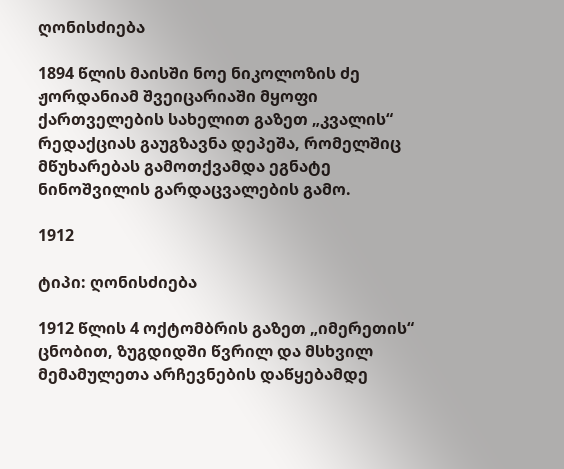ღონისძიება

1894 წლის მაისში ნოე ნიკოლოზის ძე ჟორდანიამ შვეიცარიაში მყოფი ქართველების სახელით გაზეთ „კვალის“ რედაქციას გაუგზავნა დეპეშა, რომელშიც მწუხარებას გამოთქვამდა ეგნატე ნინოშვილის გარდაცვალების გამო.

1912

ტიპი: ღონისძიება

1912 წლის 4 ოქტომბრის გაზეთ „იმერეთის“ ცნობით, ზუგდიდში წვრილ და მსხვილ მემამულეთა არჩევნების დაწყებამდე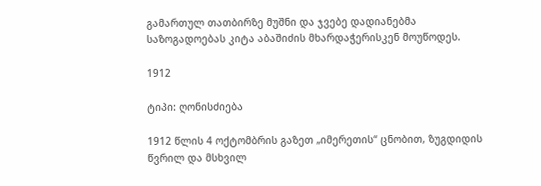გამართულ თათბირზე მუშნი და ჯვებე დადიანებმა საზოგადოებას კიტა აბაშიძის მხარდაჭერისკენ მოუწოდეს.

1912

ტიპი: ღონისძიება

1912 წლის 4 ოქტომბრის გაზეთ „იმერეთის“ ცნობით, ზუგდიდის წვრილ და მსხვილ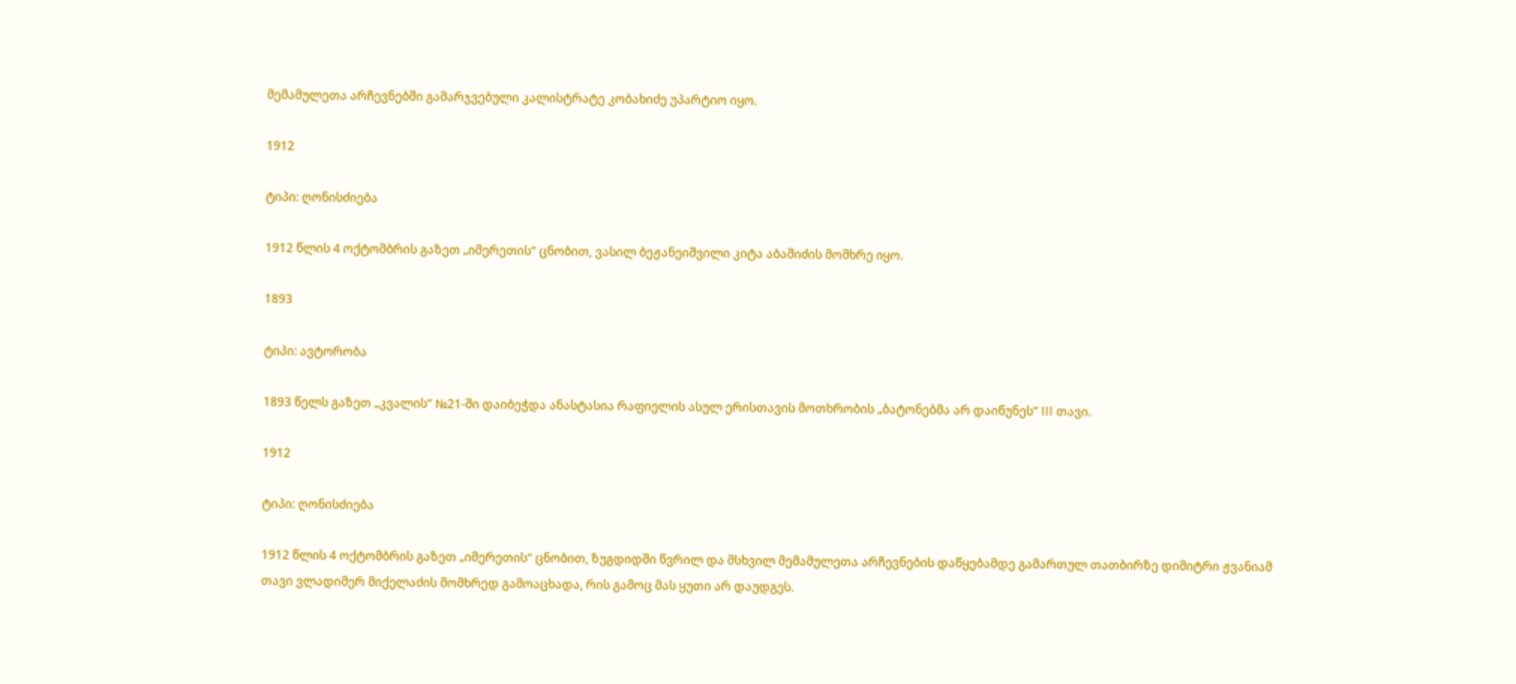მემამულეთა არჩევნებში გამარჯვებული კალისტრატე კობახიძე უპარტიო იყო.

1912

ტიპი: ღონისძიება

1912 წლის 4 ოქტომბრის გაზეთ „იმერეთის“ ცნობით, ვასილ ბეჟანეიშვილი კიტა აბაშიძის მომხრე იყო.

1893

ტიპი: ავტორობა

1893 წელს გაზეთ „კვალის“ №21-ში დაიბეჭდა ანასტასია რაფიელის ასულ ერისთავის მოთხრობის „ბატონებმა არ დაიწუნეს“ III თავი.

1912

ტიპი: ღონისძიება

1912 წლის 4 ოქტომბრის გაზეთ „იმერეთის“ ცნობით, ზუგდიდში წვრილ და მსხვილ მემამულეთა არჩევნების დაწყებამდე გამართულ თათბირზე დიმიტრი ჟვანიამ თავი ვლადიმერ მიქელაძის მომხრედ გამოაცხადა, რის გამოც მას ყუთი არ დაუდგეს.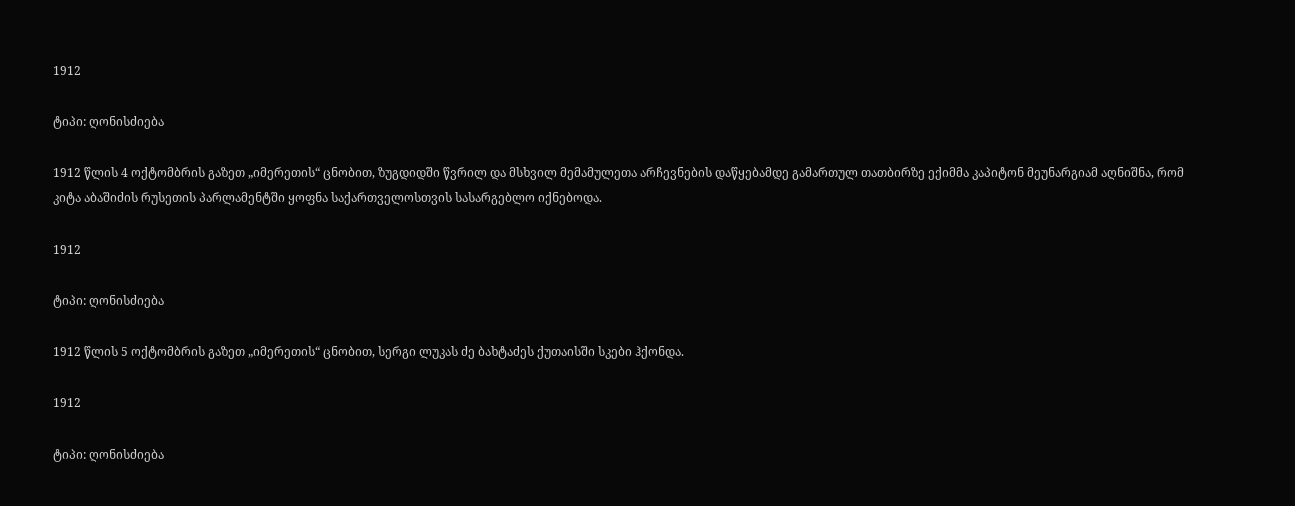1912

ტიპი: ღონისძიება

1912 წლის 4 ოქტომბრის გაზეთ „იმერეთის“ ცნობით, ზუგდიდში წვრილ და მსხვილ მემამულეთა არჩევნების დაწყებამდე გამართულ თათბირზე ექიმმა კაპიტონ მეუნარგიამ აღნიშნა, რომ კიტა აბაშიძის რუსეთის პარლამენტში ყოფნა საქართველოსთვის სასარგებლო იქნებოდა.

1912

ტიპი: ღონისძიება

1912 წლის 5 ოქტომბრის გაზეთ „იმერეთის“ ცნობით, სერგი ლუკას ძე ბახტაძეს ქუთაისში სკები ჰქონდა.

1912

ტიპი: ღონისძიება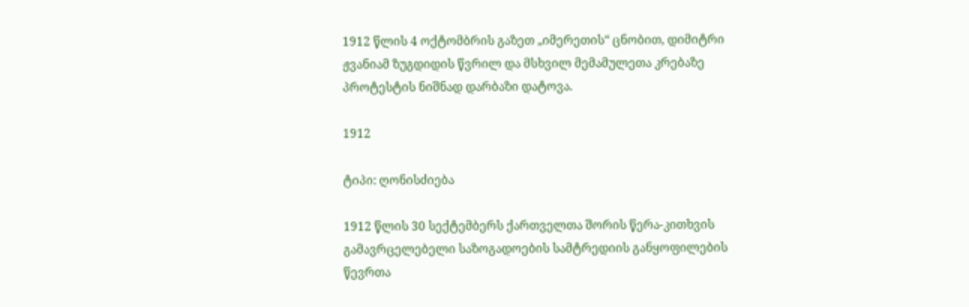1912 წლის 4 ოქტომბრის გაზეთ „იმერეთის“ ცნობით, დიმიტრი ჟვანიამ ზუგდიდის წვრილ და მსხვილ მემამულეთა კრებაზე პროტესტის ნიშნად დარბაზი დატოვა.

1912

ტიპი: ღონისძიება

1912 წლის 30 სექტემბერს ქართველთა შორის წერა-კითხვის გამავრცელებელი საზოგადოების სამტრედიის განყოფილების წევრთა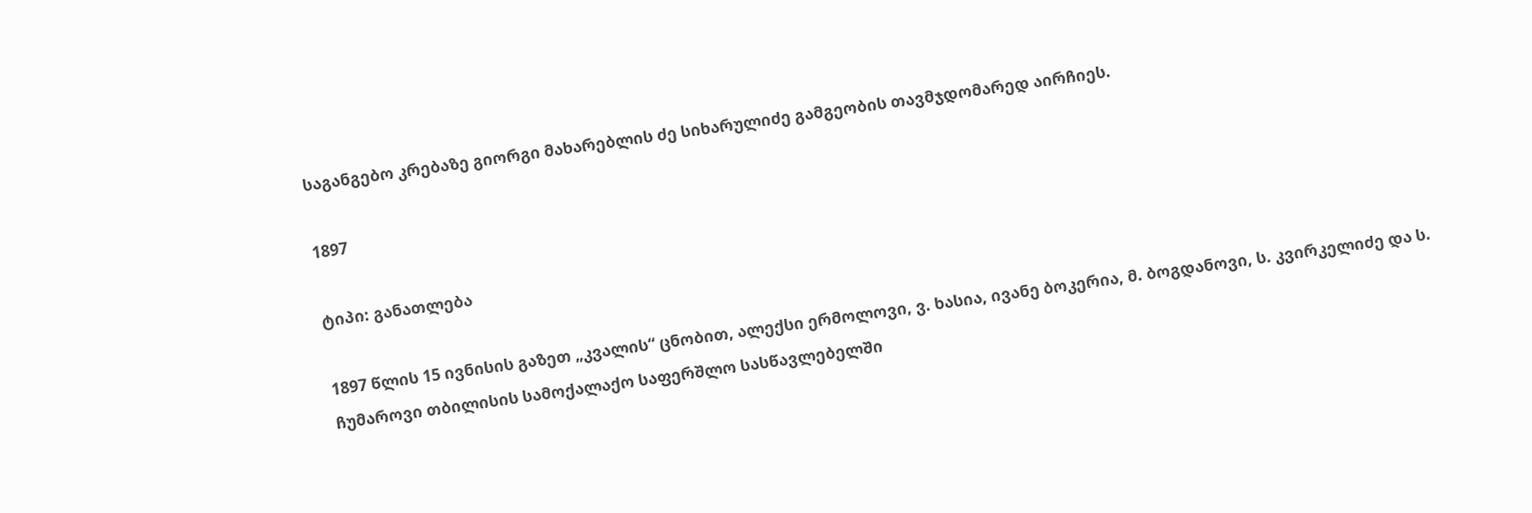საგანგებო კრებაზე გიორგი მახარებლის ძე სიხარულიძე გამგეობის თავმჯდომარედ აირჩიეს.

1897

ტიპი: განათლება

1897 წლის 15 ივნისის გაზეთ „კვალის“ ცნობით, ალექსი ერმოლოვი, ვ. ხასია, ივანე ბოკერია, მ. ბოგდანოვი, ს. კვირკელიძე და ს. ჩუმაროვი თბილისის სამოქალაქო საფერშლო სასწავლებელში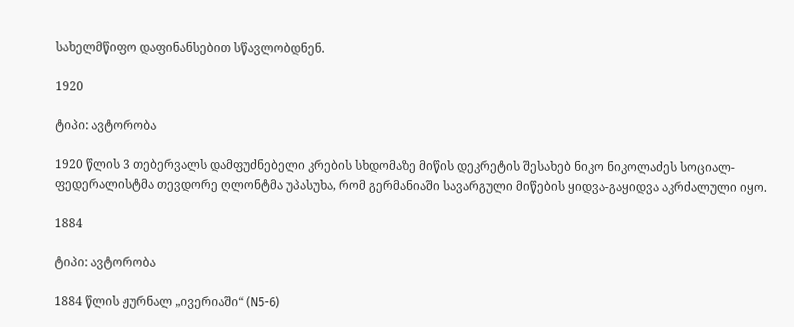სახელმწიფო დაფინანსებით სწავლობდნენ.

1920

ტიპი: ავტორობა

1920 წლის 3 თებერვალს დამფუძნებელი კრების სხდომაზე მიწის დეკრეტის შესახებ ნიკო ნიკოლაძეს სოციალ-ფედერალისტმა თევდორე ღლონტმა უპასუხა, რომ გერმანიაში სავარგული მიწების ყიდვა-გაყიდვა აკრძალული იყო.

1884

ტიპი: ავტორობა

1884 წლის ჟურნალ „ივერიაში“ (N5-6)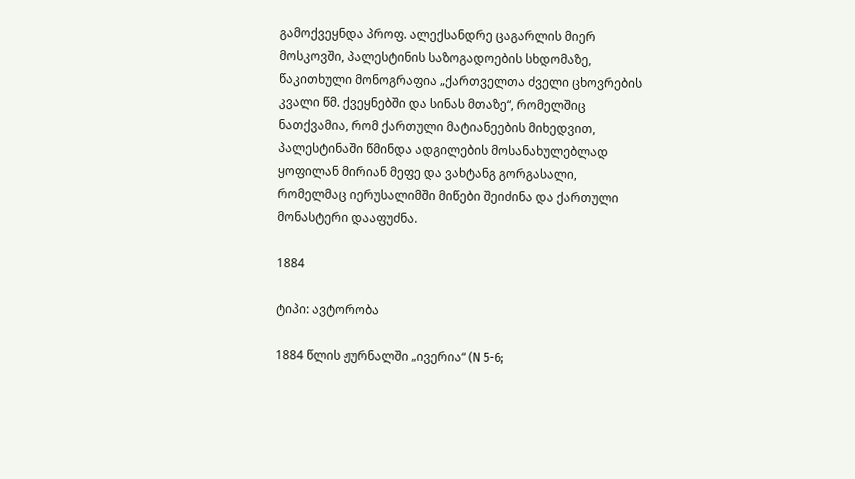გამოქვეყნდა პროფ. ალექსანდრე ცაგარლის მიერ მოსკოვში, პალესტინის საზოგადოების სხდომაზე, წაკითხული მონოგრაფია „ქართველთა ძველი ცხოვრების კვალი წმ. ქვეყნებში და სინას მთაზე“, რომელშიც ნათქვამია, რომ ქართული მატიანეების მიხედვით, პალესტინაში წმინდა ადგილების მოსანახულებლად ყოფილან მირიან მეფე და ვახტანგ გორგასალი, რომელმაც იერუსალიმში მიწები შეიძინა და ქართული მონასტერი დააფუძნა.

1884

ტიპი: ავტორობა

1884 წლის ჟურნალში „ივერია“ (N 5-6;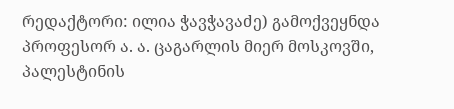რედაქტორი: ილია ჭავჭავაძე) გამოქვეყნდა პროფესორ ა. ა. ცაგარლის მიერ მოსკოვში, პალესტინის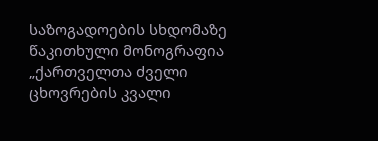საზოგადოების სხდომაზე წაკითხული მონოგრაფია „ქართველთა ძველი ცხოვრების კვალი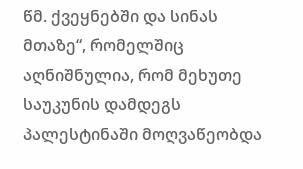წმ. ქვეყნებში და სინას მთაზე“, რომელშიც აღნიშნულია, რომ მეხუთე საუკუნის დამდეგს პალესტინაში მოღვაწეობდა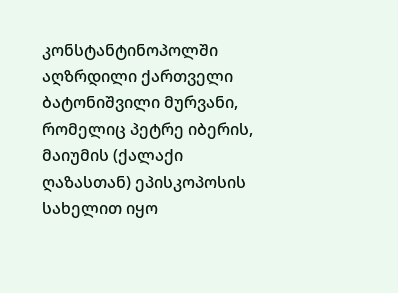კონსტანტინოპოლში აღზრდილი ქართველი ბატონიშვილი მურვანი, რომელიც პეტრე იბერის, მაიუმის (ქალაქი ღაზასთან) ეპისკოპოსის სახელით იყო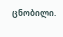ცნობილი.